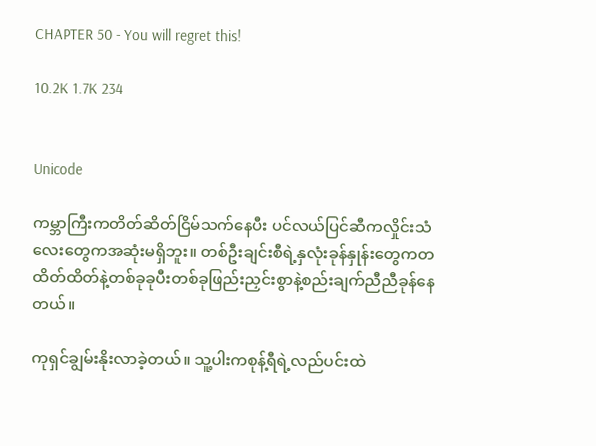CHAPTER 50 - You will regret this!

10.2K 1.7K 234


Unicode

ကမ္ဘာကြီးကတိတ်ဆိတ်ငြိမ်သက်နေပီး ပင်လယ်ပြင်ဆီကလှိုင်းသံလေးတွေကအဆုံးမရှိဘူး။ တစ်ဦးချင်းစီရဲ့နှလုံးခုန်နှုန်းတွေကတထိတ်ထိတ်နဲ့တစ်ခုခုပီးတစ်ခုဖြည်းညှင်းစွာနဲ့စည်းချက်ညီညီခုန်နေတယ်။

ကုရှင်ချွမ်းနိုးလာခဲ့တယ်။ သူ့ပါးကစုန့်ရီရဲ့လည်ပင်းထဲ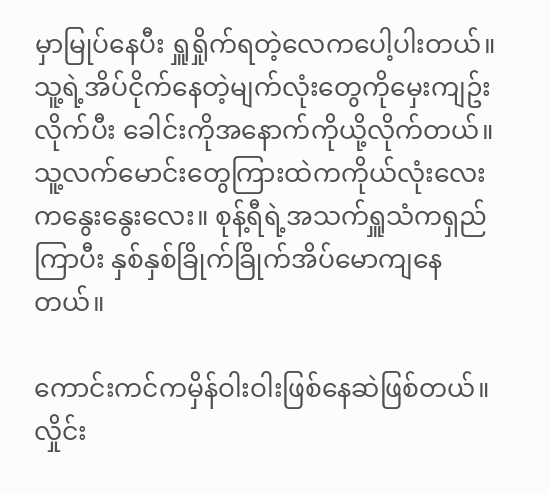မှာမြုပ်နေပီး ရှူရှိုက်ရတဲ့လေကပေါ့ပါးတယ်။ သူ့ရဲ့အိပ်ငိုက်နေတဲ့မျက်လုံးတွေကိုမှေးကျဥ်းလိုက်ပီး ခေါင်းကိုအနောက်ကိုယို့လိုက်တယ်။ သူ့လက်မောင်းတွေကြားထဲကကိုယ်လုံးလေးကနွေးနွေးလေး။ စုန့်ရီရဲ့အသက်ရှူသံကရှည်ကြာပီး နှစ်နှစ်ခြိုက်ခြိုက်အိပ်မောကျနေတယ်။

ကောင်းကင်ကမှိန်ဝါးဝါးဖြစ်နေဆဲဖြစ်တယ်။လှိုင်း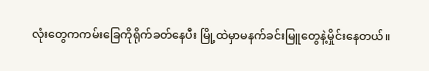လုံးတွေကကမ်းခြေကိုရိုက်ခတ်နေပီး မြို့ထဲမှာမနက်ခင်းမြူတွေနဲ့မှိုင်းနေတယ်။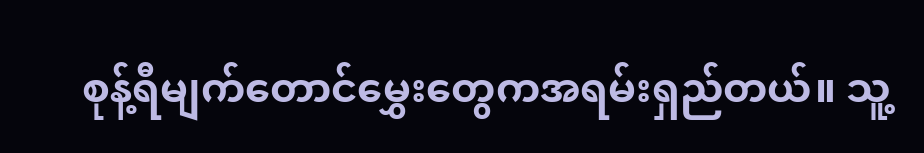စုန့်ရီမျက်တောင်မွှေးတွေကအရမ်းရှည်တယ်။ သူ့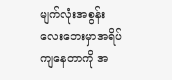မျက်လုံးအစွန်းလေးဘေးမှာအရိပ်ကျနေတာကို အ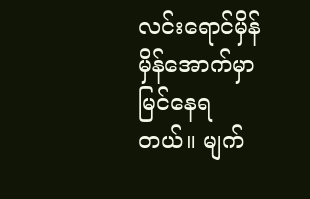လင်းရောင်မှိန်မှိန်အောက်မှာမြင်နေရတယ်။ မျက်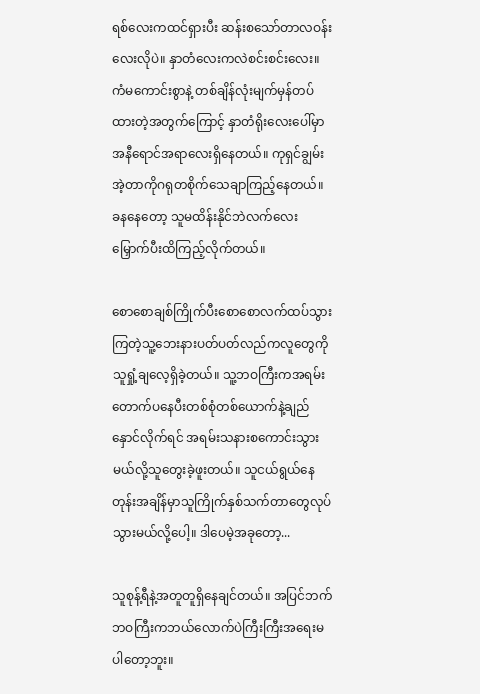ရစ်လေးကထင်ရှားပီး ဆန်းစသော်တာလဝန်းလေးလိုပဲ။ နှာတံလေးကလဲစင်းစင်းလေး။ ကံမကောင်းစွာနဲ့ တစ်ချိန်လုံးမျက်မှန်တပ်ထားတဲ့အတွက်ကြောင့် နှာတံရိုးလေးပေါ်မှာအနီရောင်အရာလေးရှိနေတယ်။ ကုရှင်ချွမ်းအဲ့တာကိုဂရုတစိုက်သေချာကြည့်နေတယ်။ ခနနေတော့ သူမထိန်းနိုင်ဘဲလက်လေးမြှောက်ပီးထိကြည့်လိုက်တယ်။

စောစောချစ်ကြိုက်ပီးစောစောလက်ထပ်သွားကြတဲ့သူ့ဘေးနားပတ်ပတ်လည်ကလူတွေကိုသူရှုံ့ချလေ့ရှိခဲ့တယ်။ သူ့ဘဝကြီးကအရမ်းတောက်ပနေပီးတစ်စုံတစ်ယောက်နဲ့ချည်နှောင်လိုက်ရင် အရမ်းသနားစကောင်းသွားမယ်လို့သူတွေးခဲ့ဖူးတယ်။ သူငယ်ရွယ်နေတုန်းအချိန်မှာသူကြိုက်နှစ်သက်တာတွေလုပ်သွားမယ်လို့ပေါ့။ ဒါပေမဲ့အခုတော့...

သူစုန့်ရီနဲ့အတူတူရှိနေချင်တယ်။ အပြင်ဘက်ဘဝကြီးကဘယ်လောက်ပဲကြီးကြီးအရေးမပါတော့ဘူး။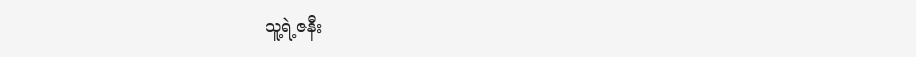သူ့ရဲ့ဇနီး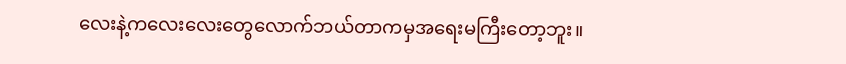လေးနဲ့ကလေးလေးတွေလောက်ဘယ်တာကမှအရေးမကြီးတော့ဘူး။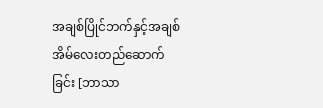အချစ်ပြိုင်ဘက်နှင့်အချစ်အိမ်လေးတည်ဆောက်ခြင်း [ဘာသာ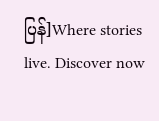ပြန်]Where stories live. Discover now